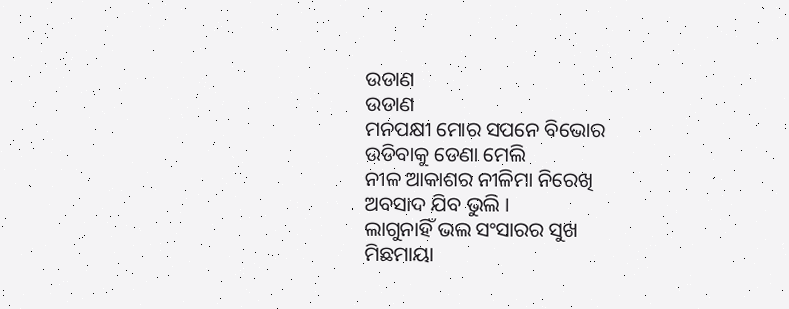ଉଡାଣ
ଉଡାଣ
ମନପକ୍ଷୀ ମୋର ସପନେ ବିଭୋର
ଉଡିବାକୁ ଡେଣା ମେଲି
ନୀଳ ଆକାଶର ନୀଳିମା ନିରେଖି
ଅବସାଦ ଯିବ ଭୁଲି ।
ଲାଗୁନାହିଁ ଭଲ ସଂସାରର ସୁଖ
ମିଛମାୟା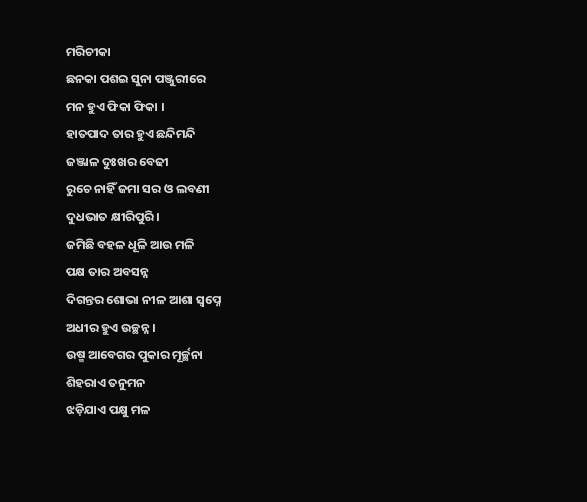ମରିଚୀକା
ଛନକା ପଶଇ ସୁନା ପଞ୍ଜୁରୀରେ
ମନ ହୁଏ ଫିକା ଫିକା ।
ହାତପାଦ ତାର ହୁଏ ଛନ୍ଦିମନ୍ଦି
ଜଞ୍ଜାଳ ଦୁଃଖର ବେଢୀ
ରୁଚେ ନାହିଁ ଜମା ସର ଓ ଲବଣୀ
ଦୁଧଭାତ କ୍ଷୀରିପୁରି ।
ଜମିଛି ବହଳ ଧୂଳି ଆଉ ମଳି
ପକ୍ଷ ତାର ଅବସନ୍ନ
ଦିଗନ୍ତର ଶୋଭା ନୀଳ ଆଶା ସ୍ବପ୍ନେ
ଅଧୀର ହୁଏ ଉଚ୍ଛନ୍ନ ।
ଉଷ୍ମ ଆବେଗର ପୁକାର ମୂର୍ଚ୍ଛନା
ଶିହରାଏ ତନୁମନ
ଝଡ଼ିଯାଏ ପକ୍ଷୁ ମଳ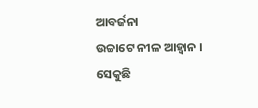ଆବର୍ଜନା
ଉଚ୍ଚାଟେ ନୀଳ ଆହ୍ବାନ ।
ସେକୁଛି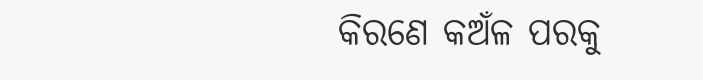କିରଣେ କଅଁଳ ପରକୁ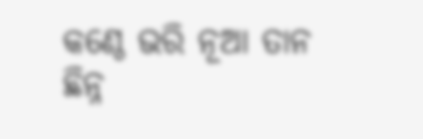କଣ୍ଠେ ଭରି ନୂଆ ତାନ
ଛିନ୍ନ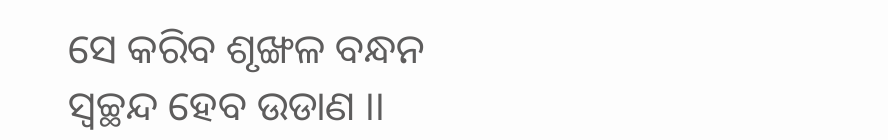ସେ କରିବ ଶୃଙ୍ଖଳ ବନ୍ଧନ
ସ୍ୱଚ୍ଛନ୍ଦ ହେବ ଉଡାଣ ।।